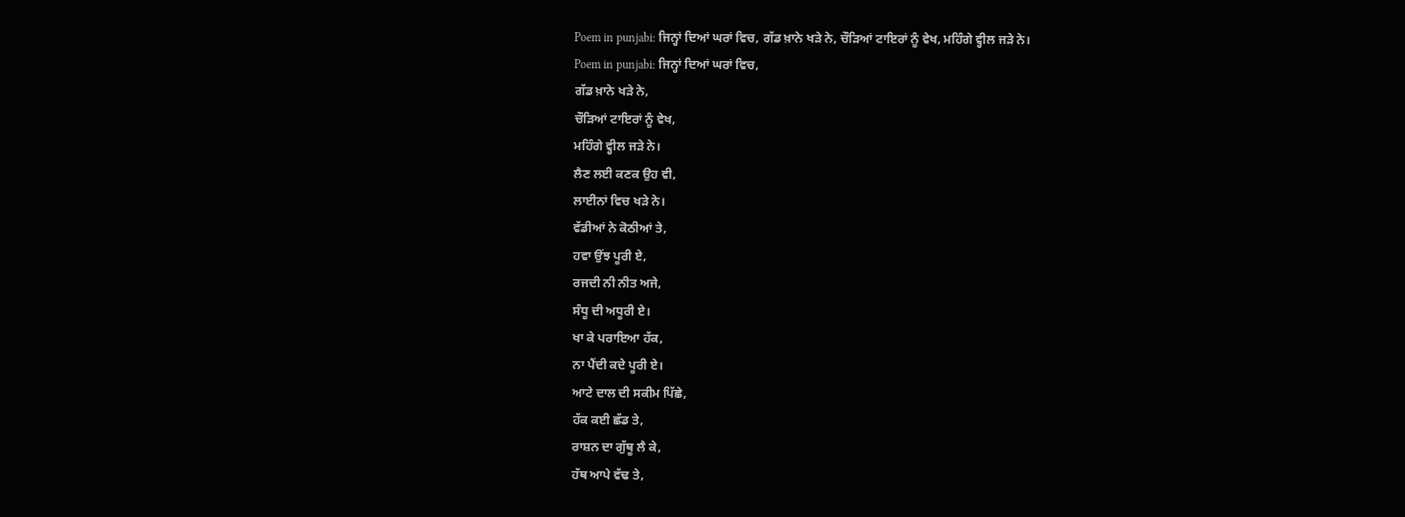Poem in punjabi: ਜਿਨ੍ਹਾਂ ਦਿਆਂ ਘਰਾਂ ਵਿਚ, ਗੱਡ ਖ਼ਾਨੇ ਖੜੇ ਨੇ, ਚੌੜਿਆਂ ਟਾਇਰਾਂ ਨੂੰ ਵੇਖ, ਮਹਿੰਗੇ ਵ੍ਹੀਲ ਜੜੇ ਨੇ।
Poem in punjabi: ਜਿਨ੍ਹਾਂ ਦਿਆਂ ਘਰਾਂ ਵਿਚ,
ਗੱਡ ਖ਼ਾਨੇ ਖੜੇ ਨੇ,
ਚੌੜਿਆਂ ਟਾਇਰਾਂ ਨੂੰ ਵੇਖ,
ਮਹਿੰਗੇ ਵ੍ਹੀਲ ਜੜੇ ਨੇ।
ਲੈਣ ਲਈ ਕਣਕ ਉਹ ਵੀ,
ਲਾਈਨਾਂ ਵਿਚ ਖੜੇ ਨੇ।
ਵੱਡੀਆਂ ਨੇ ਕੋਠੀਆਂ ਤੇ,
ਹਵਾ ਉਂਝ ਪੂਰੀ ਏ,
ਰਜਦੀ ਨੀ ਨੀਤ ਅਜੇ,
ਸੰਧੂ ਦੀ ਅਧੂਰੀ ਏ।
ਖਾ ਕੇ ਪਰਾਇਆ ਹੱਕ,
ਨਾ ਪੈਂਦੀ ਕਦੇ ਪੂਰੀ ਏ।
ਆਟੇ ਦਾਲ ਦੀ ਸਕੀਮ ਪਿੱਛੇ,
ਹੱਕ ਕਈ ਛੱਡ ਤੇ,
ਰਾਸ਼ਨ ਦਾ ਗੁੱਥੂ ਲੈ ਕੇ,
ਹੱਥ ਆਪੇ ਵੱਢ ਤੇ,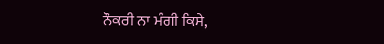ਨੌਕਰੀ ਨਾ ਮੰਗੀ ਕਿਸੇ,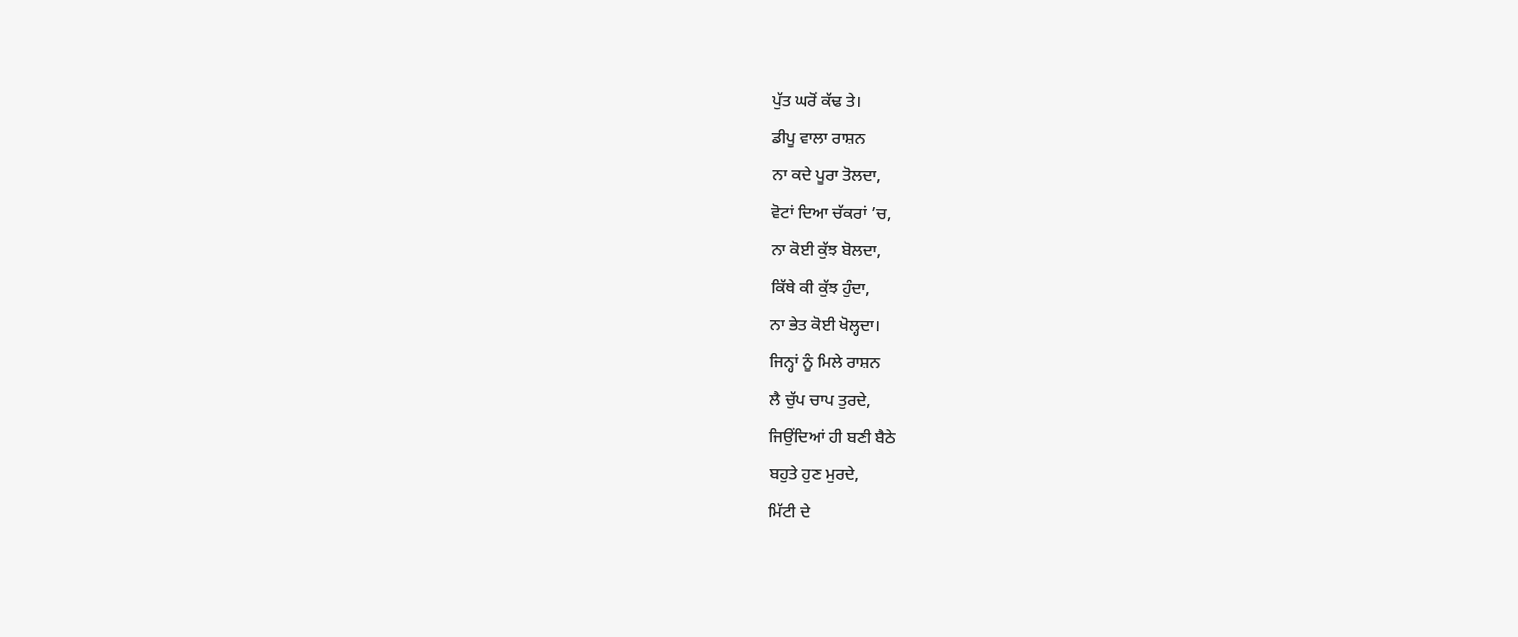ਪੁੱਤ ਘਰੋਂ ਕੱਢ ਤੇ।
ਡੀਪੂ ਵਾਲਾ ਰਾਸ਼ਨ
ਨਾ ਕਦੇ ਪੂਰਾ ਤੋਲਦਾ,
ਵੋਟਾਂ ਦਿਆ ਚੱਕਰਾਂ ’ਚ,
ਨਾ ਕੋਈ ਕੁੱਝ ਬੋਲਦਾ,
ਕਿੱਥੇ ਕੀ ਕੁੱਝ ਹੁੰਦਾ,
ਨਾ ਭੇਤ ਕੋਈ ਖੋਲ੍ਹਦਾ।
ਜਿਨ੍ਹਾਂ ਨੂੰ ਮਿਲੇ ਰਾਸ਼ਨ
ਲੈ ਚੁੱਪ ਚਾਪ ਤੁਰਦੇ,
ਜਿਉਂਦਿਆਂ ਹੀ ਬਣੀ ਬੈਠੇ
ਬਹੁਤੇ ਹੁਣ ਮੁਰਦੇ,
ਮਿੱਟੀ ਦੇ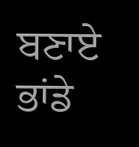ਬਣਾਏ ਭਾਂਡੇ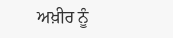ਅਖ਼ੀਰ ਨੂੰ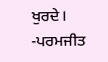ਖੁਰਦੇ।
-ਪਰਮਜੀਤ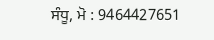ਸੰਧੂ, ਮੋ : 9464427651